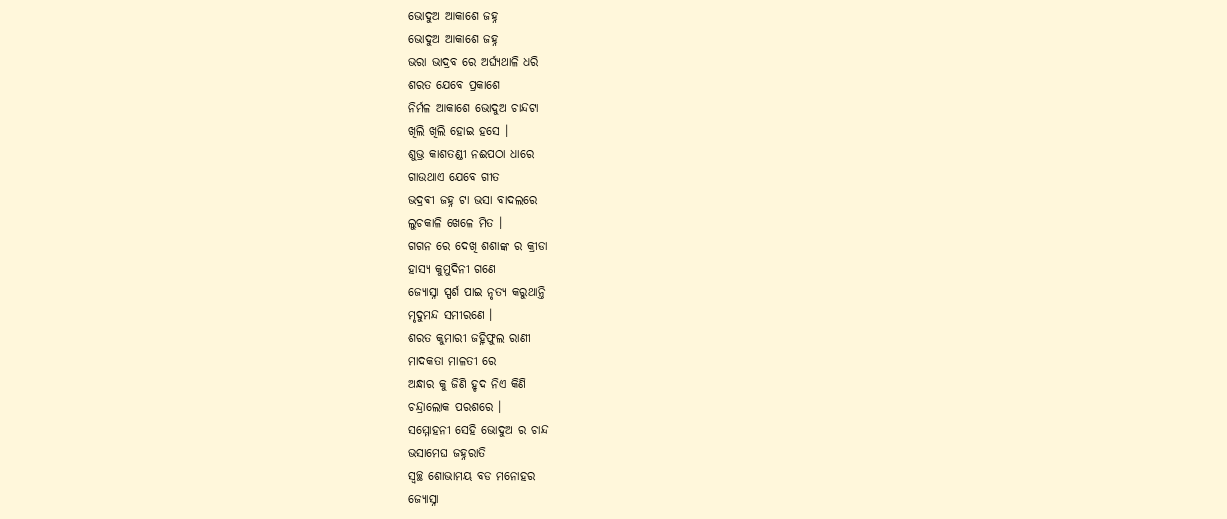ଭୋଦୁଅ ଆକାଶେ ଜହ୍ନ
ଭୋଦୁଅ ଆକାଶେ ଜହ୍ନ
ଭରା ଭାଦ୍ରବ ରେ ଅର୍ଘ୍ୟଥାଳି ଧରି
ଶରତ ଯେବେ ପ୍ରକାଶେ
ନିର୍ମଳ ଆକାଶେ ଭୋଦୁଅ ଚାନ୍ଦଟା
ଖିଲି ଖିଲି ହୋଇ ହସେ ।
ଶୁଭ୍ର କାଶତଣ୍ଡୀ ନଈପଠା ଧାରେ
ଗାଉଥାଏ ଯେବେ ଗୀତ
ଭଦ୍ରଵୀ ଜହ୍ନ ଟା ଭସା ବାଦଲରେ
ଲୁଚକାଳି ଖେଳେ ମିତ ।
ଗଗନ ରେ ଦେଖି ଶଶାଙ୍କ ର କ୍ରୀଡା
ହାସ୍ୟ କୁମୁଦିନୀ ଗଣେ
ଜ୍ୟୋସ୍ନା ସ୍ପର୍ଶ ପାଇ ନୃତ୍ୟ କରୁଥାନ୍ତି
ମୃଦୁମନ୍ଦ ସମୀରଣେ ।
ଶରତ କୁମାରୀ ଜହ୍ନିଫୁଲ ରାଣୀ
ମାଦକତା ମାଳତୀ ରେ
ଅନ୍ଧାର କୁ ଜିଣି ହୃଦ ନିଏ କିଣି
ଚନ୍ଦ୍ରାଲୋକ ପରଶରେ ।
ସମ୍ମୋହନୀ ସେହି ଭୋଦୁଅ ର ଚାନ୍ଦ
ଭସାମେଘ ଜହ୍ନରାତି
ସ୍ୱଚ୍ଛ ଶୋଭାମୟ ବଡ ମନୋହର
ଜ୍ୟୋସ୍ନା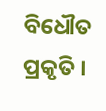ବିଧୌତ ପ୍ରକୃତି ।